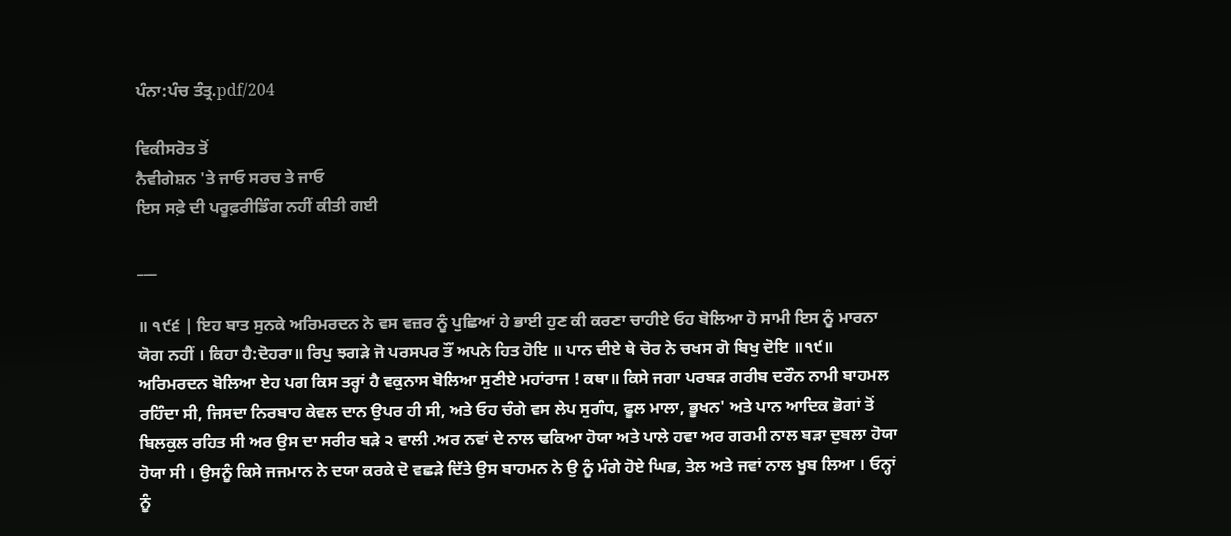ਪੰਨਾ:ਪੰਚ ਤੰਤ੍ਰ.pdf/204

ਵਿਕੀਸਰੋਤ ਤੋਂ
ਨੈਵੀਗੇਸ਼ਨ 'ਤੇ ਜਾਓ ਸਰਚ ਤੇ ਜਾਓ
ਇਸ ਸਫ਼ੇ ਦੀ ਪਰੂਫ਼ਰੀਡਿੰਗ ਨਹੀਂ ਕੀਤੀ ਗਈ

___

॥ ੧੯੬ | ਇਹ ਬਾਤ ਸੁਨਕੇ ਅਰਿਮਰਦਨ ਨੇ ਵਸ ਵਜ਼ਰ ਨੂੰ ਪੁਛਿਆਂ ਹੇ ਭਾਈ ਹੁਣ ਕੀ ਕਰਣਾ ਚਾਹੀਏ ਓਹ ਬੋਲਿਆ ਹੋ ਸਾਮੀ ਇਸ ਨੂੰ ਮਾਰਨਾ ਯੋਗ ਨਹੀਂ । ਕਿਹਾ ਹੈ:ਦੋਹਰਾ॥ ਰਿਪੁ ਝਗੜੇ ਜੋ ਪਰਸਪਰ ਤੌਂ ਅਪਨੇ ਹਿਤ ਹੋਇ ॥ ਪਾਨ ਦੀਏ ਥੇ ਚੋਰ ਨੇ ਚਖਸ ਗੋ ਬਿਖੁ ਦੋਇ ॥੧੯॥ ਅਰਿਮਰਦਨ ਬੋਲਿਆ ਏਹ ਪਗ ਕਿਸ ਤਰ੍ਹਾਂ ਹੈ ਵਕੁਨਾਸ ਬੋਲਿਆ ਸੁਣੀਏ ਮਹਾਂਰਾਜ ! ਕਥਾ॥ ਕਿਸੇ ਜਗਾ ਪਰਬੜ ਗਰੀਬ ਦਰੌਨ ਨਾਮੀ ਬਾਹਮਲ ਰਹਿੰਦਾ ਸੀ, ਜਿਸਦਾ ਨਿਰਬਾਹ ਕੇਵਲ ਦਾਨ ਉਪਰ ਹੀ ਸੀ, ਅਤੇ ਓਹ ਚੰਗੇ ਵਸ ਲੇਪ ਸੁਗੰਧ, ਫੂਲ ਮਾਲਾ, ਭੂਖਨ' ਅਤੇ ਪਾਨ ਆਦਿਕ ਭੋਗਾਂ ਤੋਂ ਬਿਲਕੁਲ ਰਹਿਤ ਸੀ ਅਰ ਉਸ ਦਾ ਸਰੀਰ ਬੜੇ ੨ ਵਾਲੀ .ਅਰ ਨਵਾਂ ਦੇ ਨਾਲ ਢਕਿਆ ਹੋਯਾ ਅਤੇ ਪਾਲੇ ਹਵਾ ਅਰ ਗਰਮੀ ਨਾਲ ਬੜਾ ਦੁਬਲਾ ਹੋਯਾ ਹੋਯਾ ਸੀ । ਉਸਨੂੰ ਕਿਸੇ ਜਜਮਾਨ ਨੇ ਦਯਾ ਕਰਕੇ ਦੋ ਵਛੜੇ ਦਿੱਤੇ ਉਸ ਬਾਹਮਨ ਨੇ ਉ ਨੂੰ ਮੰਗੇ ਹੋਏ ਘਿਭ, ਤੇਲ ਅਤੇ ਜਵਾਂ ਨਾਲ ਖੂਬ ਲਿਆ । ਓਨ੍ਹਾਂ ਨੂੰ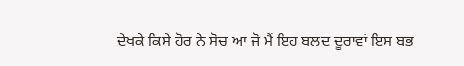ਦੇਖਕੇ ਕਿਸੇ ਹੋਰ ਨੇ ਸੋਚ ਆ ਜੋ ਮੈਂ ਇਹ ਬਲਦ ਦੂਰਾਵਾਂ ਇਸ ਬਭ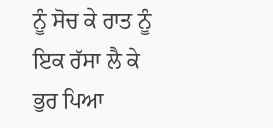ਨੂੰ ਸੋਚ ਕੇ ਰਾਤ ਨੂੰ ਇਕ ਰੱਸਾ ਲੈ ਕੇ ਭੁਰ ਪਿਆ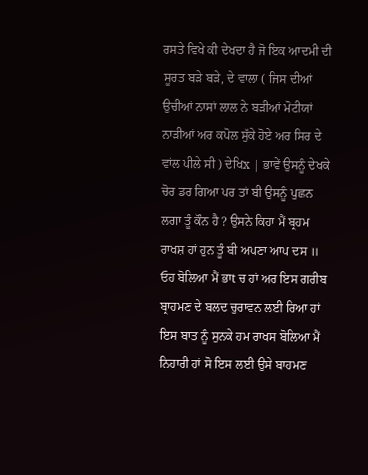ਰਸਤੇ ਵਿਖੇ ਕੀ ਦੇਖਦਾ ਹੈ ਜੋ ਇਕ ਆਦਮੀ ਦੀ ਸੂਰਤ ਬੜੇ ਬੜੇ, ਦੇ ਵਾਲਾ ( ਜਿਸ ਦੀਆਂ ਉਚੀਆਂ ਨਾਸਾਂ ਲਾਲ ਨੇ ਬੜੀਆਂ ਮੋਟੀਯਾਂ ਨਾੜੀਆਂ ਅਰ ਕਪੋਲ ਸੁੱਕੇ ਹੋਏ ਅਰ ਸਿਰ ਦੇ ਵਾਂਲ ਪੀਲੇ ਸੀ ) ਦੇਖਿx | ਭਾਵੇਂ ਉਸਨੂੰ ਦੇਖਕੇ ਚੋਰ ਡਰ ਗਿਆ ਪਰ ਤਾਂ ਬੀ ਉਸਨੂੰ ਪੁਛਨ ਲਗਾ ਤੂੰ ਕੌਨ ਹੈ ? ਉਸਨੇ ਕਿਹਾ ਮੈਂ ਬ੍ਰਹਮ ਰਾਖਸ਼ ਹਾਂ ਹੁਨ ਤੂੰ ਬੀ ਅਪਣਾ ਆਪ ਦਸ ॥ ਓਹ ਬੋਲਿਆ ਮੈਂ ਭਾt ਚ ਹਾਂ ਅਰ ਇਸ ਗਰੀਬ ਬ੍ਰਾਹਮਣ ਦੇ ਬਲਦ ਚੁਰਾਵਨ ਲਈ ਰਿਆ ਹਾਂ ਇਸ ਬਾਤ ਨੂੰ ਸੁਨਕੇ ਹਮ ਰਾਖਸ ਬੋਲਿਆ ਮੈਂ ਨਿਹਾਰੀ ਹਾਂ ਸੋ ਇਸ ਲਈ ਉਸੇ ਬਾਹਮਣ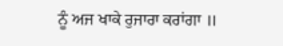ਨੂੰ ਅਜ ਖਾਕੇ ਰੁਜਾਰਾ ਕਰਾਂਗਾ ॥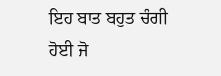ਇਹ ਬਾਤ ਬਹੁਤ ਚੰਗੀ ਹੋਈ ਜੋ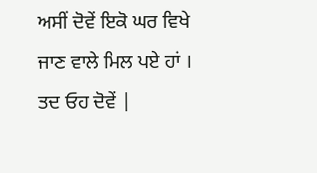ਅਸੀਂ ਦੋਵੇਂ ਇਕੋ ਘਰ ਵਿਖੇ ਜਾਣ ਵਾਲੇ ਮਿਲ ਪਏ ਹਾਂ । ਤਦ ਓਹ ਦੋਵੇਂ |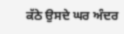ਕੱਠੇ ਉਸਦੇ ਘਰ ਅੰਦਰ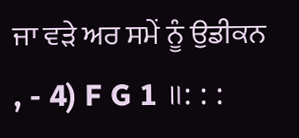ਜਾ ਵੜੇ ਅਰ ਸਮੇਂ ਨੂੰ ਉਡੀਕਨ , - 4) F G 1 ॥: : :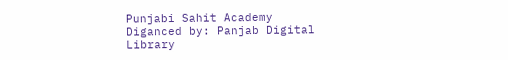Punjabi Sahit Academy Diganced by: Panjab Digital Library